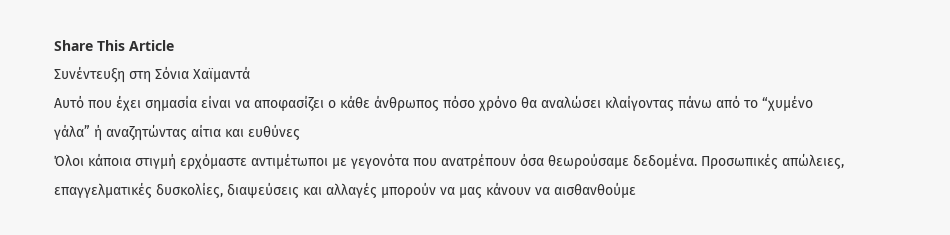Share This Article
Συνέντευξη στη Σόνια Χαϊμαντά
Αυτό που έχει σημασία είναι να αποφασίζει ο κάθε άνθρωπος πόσο χρόνο θα αναλώσει κλαίγοντας πάνω από το “χυμένο γάλα” ή αναζητώντας αίτια και ευθύνες
Όλοι κάποια στιγμή ερχόμαστε αντιμέτωποι με γεγονότα που ανατρέπουν όσα θεωρούσαμε δεδομένα. Προσωπικές απώλειες, επαγγελματικές δυσκολίες, διαψεύσεις και αλλαγές μπορούν να μας κάνουν να αισθανθούμε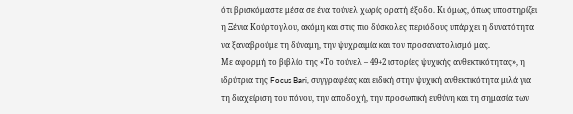ότι βρισκόμαστε μέσα σε ένα τούνελ χωρίς ορατή έξοδο. Κι όμως, όπως υποστηρίζει η Ξένια Κούρτογλου, ακόμη και στις πιο δύσκολες περιόδους υπάρχει η δυνατότητα να ξαναβρούμε τη δύναμη, την ψυχραιμία και τον προσανατολισμό μας.
Με αφορμή το βιβλίο της «Το τούνελ – 49+2 ιστορίες ψυχικής ανθεκτικότητας», η ιδρύτρια της Focus Bari, συγγραφέας και ειδική στην ψυχική ανθεκτικότητα μιλά για τη διαχείριση του πόνου, την αποδοχή, την προσωπική ευθύνη και τη σημασία των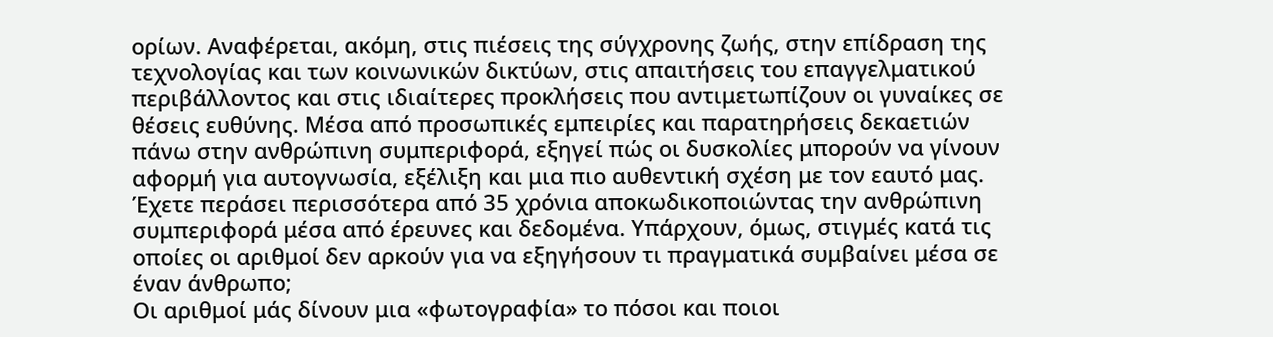ορίων. Αναφέρεται, ακόμη, στις πιέσεις της σύγχρονης ζωής, στην επίδραση της τεχνολογίας και των κοινωνικών δικτύων, στις απαιτήσεις του επαγγελματικού περιβάλλοντος και στις ιδιαίτερες προκλήσεις που αντιμετωπίζουν οι γυναίκες σε θέσεις ευθύνης. Μέσα από προσωπικές εμπειρίες και παρατηρήσεις δεκαετιών πάνω στην ανθρώπινη συμπεριφορά, εξηγεί πώς οι δυσκολίες μπορούν να γίνουν αφορμή για αυτογνωσία, εξέλιξη και μια πιο αυθεντική σχέση με τον εαυτό μας.
Έχετε περάσει περισσότερα από 35 χρόνια αποκωδικοποιώντας την ανθρώπινη συμπεριφορά μέσα από έρευνες και δεδομένα. Υπάρχουν, όμως, στιγμές κατά τις οποίες οι αριθμοί δεν αρκούν για να εξηγήσουν τι πραγματικά συμβαίνει μέσα σε έναν άνθρωπο;
Οι αριθμοί μάς δίνουν μια «φωτογραφία» το πόσοι και ποιοι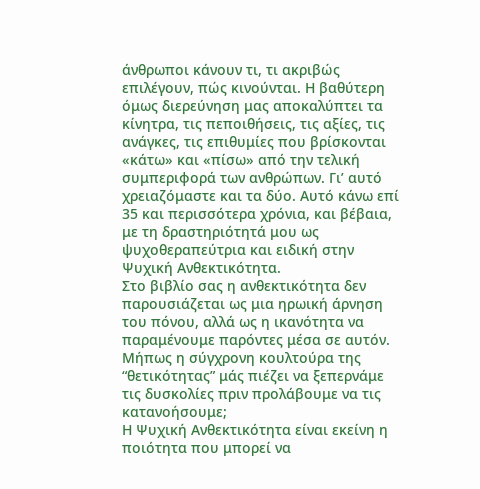άνθρωποι κάνουν τι, τι ακριβώς επιλέγουν, πώς κινούνται. Η βαθύτερη όμως διερεύνηση μας αποκαλύπτει τα κίνητρα, τις πεποιθήσεις, τις αξίες, τις ανάγκες, τις επιθυμίες που βρίσκονται «κάτω» και «πίσω» από την τελική συμπεριφορά των ανθρώπων. Γι’ αυτό χρειαζόμαστε και τα δύο. Αυτό κάνω επί 35 και περισσότερα χρόνια, και βέβαια, με τη δραστηριότητά μου ως ψυχοθεραπεύτρια και ειδική στην Ψυχική Ανθεκτικότητα.
Στο βιβλίο σας η ανθεκτικότητα δεν παρουσιάζεται ως μια ηρωική άρνηση του πόνου, αλλά ως η ικανότητα να παραμένουμε παρόντες μέσα σε αυτόν. Μήπως η σύγχρονη κουλτούρα της “θετικότητας” μάς πιέζει να ξεπερνάμε τις δυσκολίες πριν προλάβουμε να τις κατανοήσουμε;
Η Ψυχική Ανθεκτικότητα είναι εκείνη η ποιότητα που μπορεί να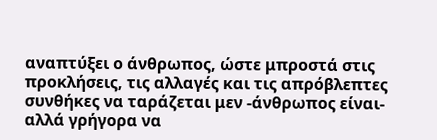αναπτύξει ο άνθρωπος, ώστε μπροστά στις προκλήσεις, τις αλλαγές και τις απρόβλεπτες συνθήκες να ταράζεται μεν -άνθρωπος είναι- αλλά γρήγορα να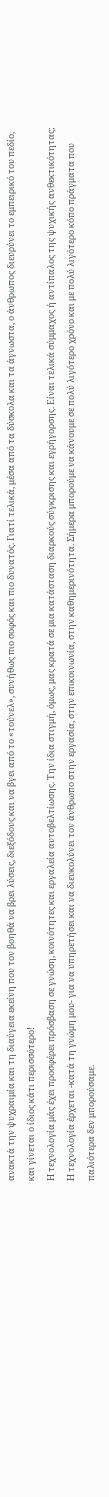ανακτά την ψυχραιμία και τη διαύγεια εκείνη που τον βοηθά να βρει λύσεις, διεξόδους και να βγει από το «τούνελ», συνήθως πιο σοφός και πιο δυνατός. Γιατί τελικά, μέσα από τα δύσκολα και τα άγνωστα, ο άνθρωπος διευρύνει το εμπειρικό του πεδίο, και γίνεται ο ίδιος κάτι περισσότερο!
Η τεχνολογία μάς έχει προσφέρει πρόσβαση σε γνώση, κοινότητες και εργαλεία αυτοβελτίωσης. Την ίδια στιγμή, όμως, μας κρατά σε μια κατάσταση διαρκούς σύγκρισης και εγρήγορσης. Είναι τελικά σύμμαχος ή αντίπαλος της ψυχικής ανθεκτικότητας;
Η τεχνολογία έρχεται -κατά τη γνώμη μου- για να υπηρετήσει και να διευκολύνει τον άνθρωπο στην εργασία, στην επικοινωνία, στην καθημερινότητα. Σήμερα μπορούμε να κάνουμε σε πολύ λιγότερο χρόνο και με πολύ λιγότερο κόπο πράγματα που παλιότερα δεν μπορούσαμε.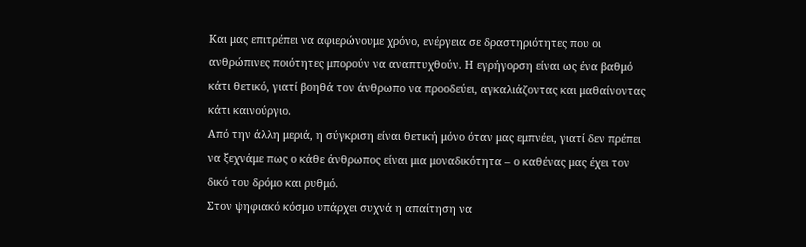Και μας επιτρέπει να αφιερώνουμε χρόνο, ενέργεια σε δραστηριότητες που οι ανθρώπινες ποιότητες μπορούν να αναπτυχθούν. Η εγρήγορση είναι ως ένα βαθμό κάτι θετικό, γιατί βοηθά τον άνθρωπο να προοδεύει, αγκαλιάζοντας και μαθαίνοντας κάτι καινούργιο.
Από την άλλη μεριά, η σύγκριση είναι θετική μόνο όταν μας εμπνέει, γιατί δεν πρέπει να ξεχνάμε πως ο κάθε άνθρωπος είναι μια μοναδικότητα – ο καθένας μας έχει τον δικό του δρόμο και ρυθμό.
Στον ψηφιακό κόσμο υπάρχει συχνά η απαίτηση να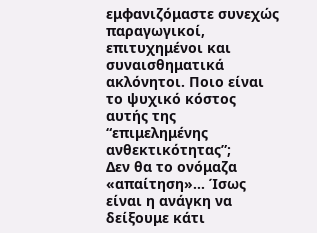εμφανιζόμαστε συνεχώς παραγωγικοί, επιτυχημένοι και συναισθηματικά ακλόνητοι. Ποιο είναι το ψυχικό κόστος αυτής της “επιμελημένης ανθεκτικότητας”;
Δεν θα το ονόμαζα «απαίτηση»… Ίσως είναι η ανάγκη να δείξουμε κάτι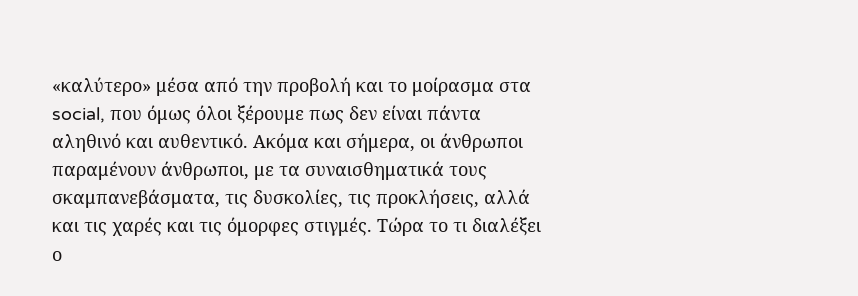«καλύτερο» μέσα από την προβολή και το μοίρασμα στα social, που όμως όλοι ξέρουμε πως δεν είναι πάντα αληθινό και αυθεντικό. Ακόμα και σήμερα, οι άνθρωποι παραμένουν άνθρωποι, με τα συναισθηματικά τους σκαμπανεβάσματα, τις δυσκολίες, τις προκλήσεις, αλλά και τις χαρές και τις όμορφες στιγμές. Τώρα το τι διαλέξει ο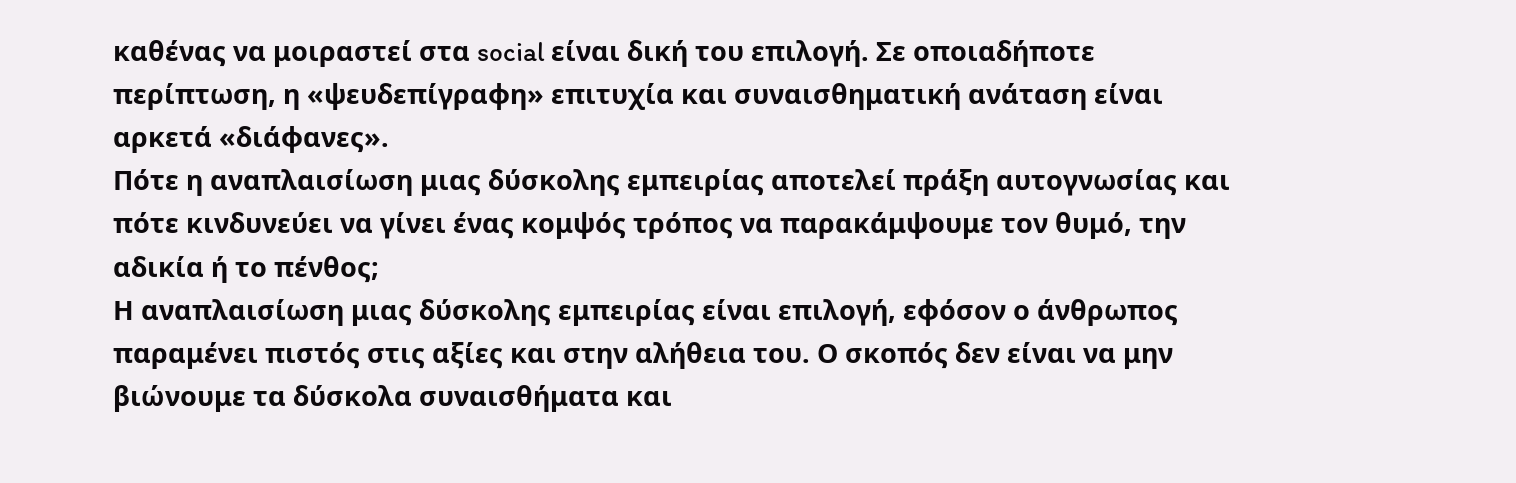καθένας να μοιραστεί στα social είναι δική του επιλογή. Σε οποιαδήποτε περίπτωση, η «ψευδεπίγραφη» επιτυχία και συναισθηματική ανάταση είναι αρκετά «διάφανες».
Πότε η αναπλαισίωση μιας δύσκολης εμπειρίας αποτελεί πράξη αυτογνωσίας και πότε κινδυνεύει να γίνει ένας κομψός τρόπος να παρακάμψουμε τον θυμό, την αδικία ή το πένθος;
Η αναπλαισίωση μιας δύσκολης εμπειρίας είναι επιλογή, εφόσον ο άνθρωπος παραμένει πιστός στις αξίες και στην αλήθεια του. Ο σκοπός δεν είναι να μην βιώνουμε τα δύσκολα συναισθήματα και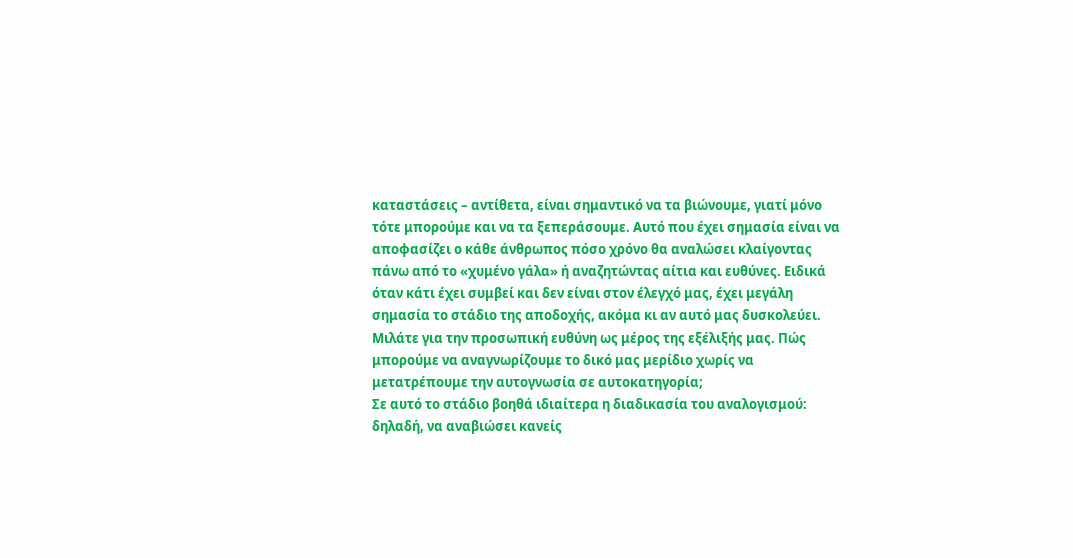καταστάσεις – αντίθετα, είναι σημαντικό να τα βιώνουμε, γιατί μόνο τότε μπορούμε και να τα ξεπεράσουμε. Αυτό που έχει σημασία είναι να αποφασίζει ο κάθε άνθρωπος πόσο χρόνο θα αναλώσει κλαίγοντας πάνω από το «χυμένο γάλα» ή αναζητώντας αίτια και ευθύνες. Ειδικά όταν κάτι έχει συμβεί και δεν είναι στον έλεγχό μας, έχει μεγάλη σημασία το στάδιο της αποδοχής, ακόμα κι αν αυτό μας δυσκολεύει.
Μιλάτε για την προσωπική ευθύνη ως μέρος της εξέλιξής μας. Πώς μπορούμε να αναγνωρίζουμε το δικό μας μερίδιο χωρίς να μετατρέπουμε την αυτογνωσία σε αυτοκατηγορία;
Σε αυτό το στάδιο βοηθά ιδιαίτερα η διαδικασία του αναλογισμού: δηλαδή, να αναβιώσει κανείς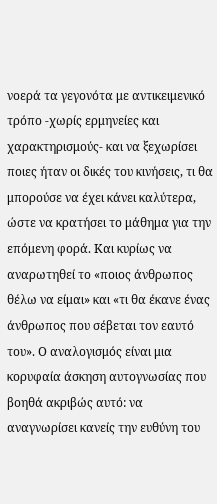νοερά τα γεγονότα με αντικειμενικό τρόπο -χωρίς ερμηνείες και χαρακτηρισμούς- και να ξεχωρίσει ποιες ήταν οι δικές του κινήσεις, τι θα μπορούσε να έχει κάνει καλύτερα, ώστε να κρατήσει το μάθημα για την επόμενη φορά. Και κυρίως να αναρωτηθεί το «ποιος άνθρωπος θέλω να είμαι» και «τι θα έκανε ένας άνθρωπος που σέβεται τον εαυτό του». Ο αναλογισμός είναι μια κορυφαία άσκηση αυτογνωσίας που βοηθά ακριβώς αυτό: να αναγνωρίσει κανείς την ευθύνη του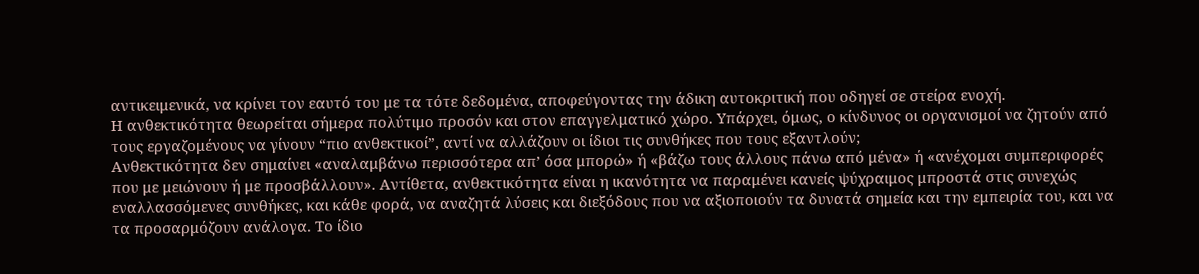αντικειμενικά, να κρίνει τον εαυτό του με τα τότε δεδομένα, αποφεύγοντας την άδικη αυτοκριτική που οδηγεί σε στείρα ενοχή.
Η ανθεκτικότητα θεωρείται σήμερα πολύτιμο προσόν και στον επαγγελματικό χώρο. Υπάρχει, όμως, ο κίνδυνος οι οργανισμοί να ζητούν από τους εργαζομένους να γίνουν “πιο ανθεκτικοί”, αντί να αλλάζουν οι ίδιοι τις συνθήκες που τους εξαντλούν;
Ανθεκτικότητα δεν σημαίνει «αναλαμβάνω περισσότερα απ’ όσα μπορώ» ή «βάζω τους άλλους πάνω από μένα» ή «ανέχομαι συμπεριφορές που με μειώνουν ή με προσβάλλουν». Αντίθετα, ανθεκτικότητα είναι η ικανότητα να παραμένει κανείς ψύχραιμος μπροστά στις συνεχώς εναλλασσόμενες συνθήκες, και κάθε φορά, να αναζητά λύσεις και διεξόδους που να αξιοποιούν τα δυνατά σημεία και την εμπειρία του, και να τα προσαρμόζουν ανάλογα. Το ίδιο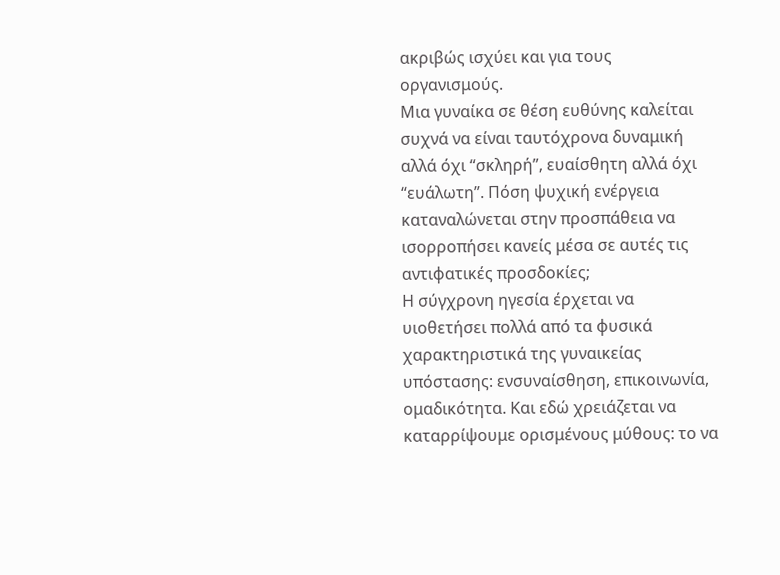ακριβώς ισχύει και για τους οργανισμούς.
Μια γυναίκα σε θέση ευθύνης καλείται συχνά να είναι ταυτόχρονα δυναμική αλλά όχι “σκληρή”, ευαίσθητη αλλά όχι “ευάλωτη”. Πόση ψυχική ενέργεια καταναλώνεται στην προσπάθεια να ισορροπήσει κανείς μέσα σε αυτές τις αντιφατικές προσδοκίες;
Η σύγχρονη ηγεσία έρχεται να υιοθετήσει πολλά από τα φυσικά χαρακτηριστικά της γυναικείας υπόστασης: ενσυναίσθηση, επικοινωνία, ομαδικότητα. Και εδώ χρειάζεται να καταρρίψουμε ορισμένους μύθους: το να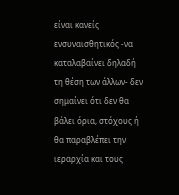είναι κανείς ενσυναισθητικός -να καταλαβαίνει δηλαδή τη θέση των άλλων- δεν σημαίνει ότι δεν θα βάλει όρια, στόχους ή θα παραβλέπει την ιεραρχία και τους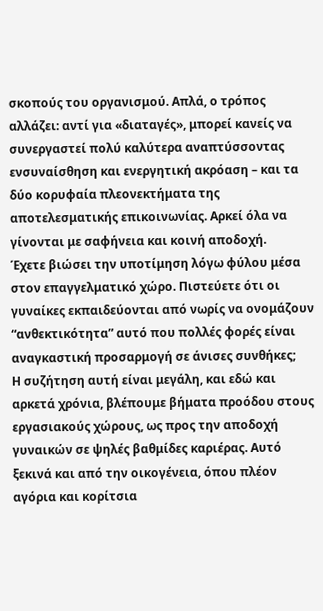σκοπούς του οργανισμού. Απλά, ο τρόπος αλλάζει: αντί για «διαταγές», μπορεί κανείς να συνεργαστεί πολύ καλύτερα αναπτύσσοντας ενσυναίσθηση και ενεργητική ακρόαση – και τα δύο κορυφαία πλεονεκτήματα της αποτελεσματικής επικοινωνίας. Αρκεί όλα να γίνονται με σαφήνεια και κοινή αποδοχή.
Έχετε βιώσει την υποτίμηση λόγω φύλου μέσα στον επαγγελματικό χώρο. Πιστεύετε ότι οι γυναίκες εκπαιδεύονται από νωρίς να ονομάζουν “ανθεκτικότητα” αυτό που πολλές φορές είναι αναγκαστική προσαρμογή σε άνισες συνθήκες;
Η συζήτηση αυτή είναι μεγάλη, και εδώ και αρκετά χρόνια, βλέπουμε βήματα προόδου στους εργασιακούς χώρους, ως προς την αποδοχή γυναικών σε ψηλές βαθμίδες καριέρας. Αυτό ξεκινά και από την οικογένεια, όπου πλέον αγόρια και κορίτσια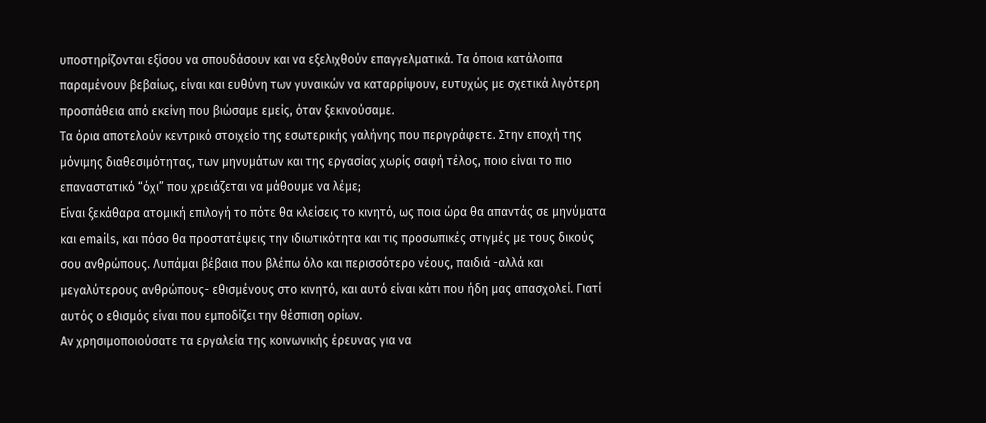υποστηρίζονται εξίσου να σπουδάσουν και να εξελιχθούν επαγγελματικά. Τα όποια κατάλοιπα παραμένουν βεβαίως, είναι και ευθύνη των γυναικών να καταρρίψουν, ευτυχώς με σχετικά λιγότερη προσπάθεια από εκείνη που βιώσαμε εμείς, όταν ξεκινούσαμε.
Τα όρια αποτελούν κεντρικό στοιχείο της εσωτερικής γαλήνης που περιγράφετε. Στην εποχή της μόνιμης διαθεσιμότητας, των μηνυμάτων και της εργασίας χωρίς σαφή τέλος, ποιο είναι το πιο επαναστατικό “όχι” που χρειάζεται να μάθουμε να λέμε;
Είναι ξεκάθαρα ατομική επιλογή το πότε θα κλείσεις το κινητό, ως ποια ώρα θα απαντάς σε μηνύματα και emails, και πόσο θα προστατέψεις την ιδιωτικότητα και τις προσωπικές στιγμές με τους δικούς σου ανθρώπους. Λυπάμαι βέβαια που βλέπω όλο και περισσότερο νέους, παιδιά -αλλά και μεγαλύτερους ανθρώπους- εθισμένους στο κινητό, και αυτό είναι κάτι που ήδη μας απασχολεί. Γιατί αυτός ο εθισμός είναι που εμποδίζει την θέσπιση ορίων.
Αν χρησιμοποιούσατε τα εργαλεία της κοινωνικής έρευνας για να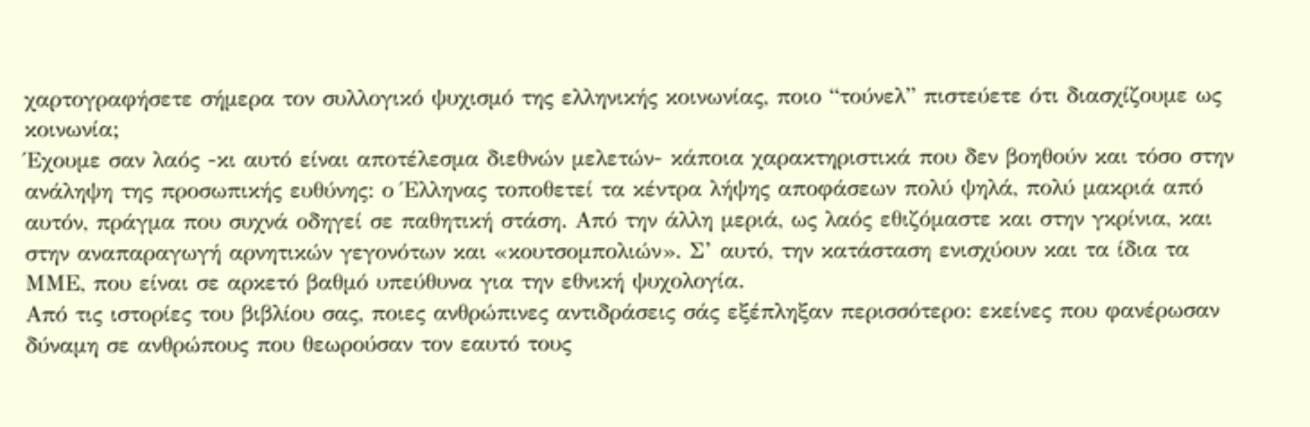χαρτογραφήσετε σήμερα τον συλλογικό ψυχισμό της ελληνικής κοινωνίας, ποιο “τούνελ” πιστεύετε ότι διασχίζουμε ως κοινωνία;
Έχουμε σαν λαός -κι αυτό είναι αποτέλεσμα διεθνών μελετών- κάποια χαρακτηριστικά που δεν βοηθούν και τόσο στην ανάληψη της προσωπικής ευθύνης: ο Έλληνας τοποθετεί τα κέντρα λήψης αποφάσεων πολύ ψηλά, πολύ μακριά από αυτόν, πράγμα που συχνά οδηγεί σε παθητική στάση. Από την άλλη μεριά, ως λαός εθιζόμαστε και στην γκρίνια, και στην αναπαραγωγή αρνητικών γεγονότων και «κουτσομπολιών». Σ’ αυτό, την κατάσταση ενισχύουν και τα ίδια τα ΜΜΕ, που είναι σε αρκετό βαθμό υπεύθυνα για την εθνική ψυχολογία.
Από τις ιστορίες του βιβλίου σας, ποιες ανθρώπινες αντιδράσεις σάς εξέπληξαν περισσότερο: εκείνες που φανέρωσαν δύναμη σε ανθρώπους που θεωρούσαν τον εαυτό τους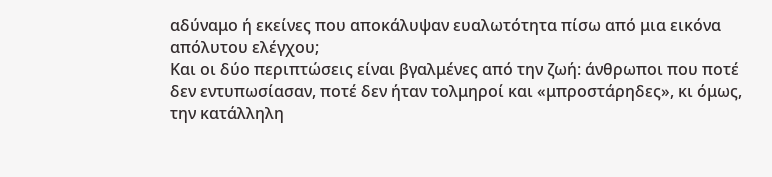αδύναμο ή εκείνες που αποκάλυψαν ευαλωτότητα πίσω από μια εικόνα απόλυτου ελέγχου;
Και οι δύο περιπτώσεις είναι βγαλμένες από την ζωή: άνθρωποι που ποτέ δεν εντυπωσίασαν, ποτέ δεν ήταν τολμηροί και «μπροστάρηδες», κι όμως, την κατάλληλη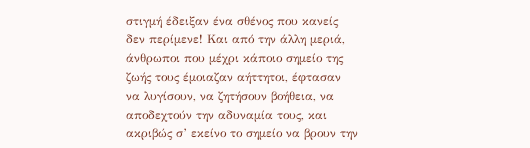στιγμή έδειξαν ένα σθένος που κανείς δεν περίμενε! Και από την άλλη μεριά, άνθρωποι που μέχρι κάποιο σημείο της ζωής τους έμοιαζαν αήττητοι, έφτασαν να λυγίσουν, να ζητήσουν βοήθεια, να αποδεχτούν την αδυναμία τους, και ακριβώς σ’ εκείνο το σημείο να βρουν την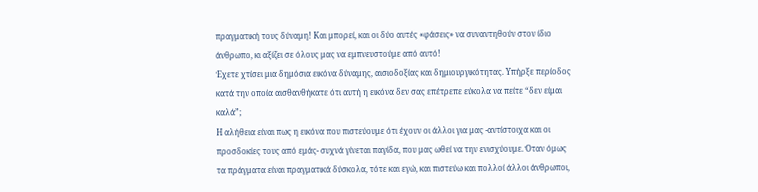πραγματική τους δύναμη! Και μπορεί, και οι δύο αυτές «φάσεις» να συναντηθούν στον ίδιο άνθρωπο, κι αξίζει σε όλους μας να εμπνευστούμε από αυτό!
Έχετε χτίσει μια δημόσια εικόνα δύναμης, αισιοδοξίας και δημιουργικότητας. Υπήρξε περίοδος κατά την οποία αισθανθήκατε ότι αυτή η εικόνα δεν σας επέτρεπε εύκολα να πείτε “δεν είμαι καλά”;
Η αλήθεια είναι πως η εικόνα που πιστεύουμε ότι έχουν οι άλλοι για μας -αντίστοιχα και οι προσδοκίες τους από εμάς- συχνά γίνεται παγίδα, που μας ωθεί να την ενισχύουμε. Όταν όμως τα πράγματα είναι πραγματικά δύσκολα, τότε και εγώ, και πιστεύω και πολλοί άλλοι άνθρωποι,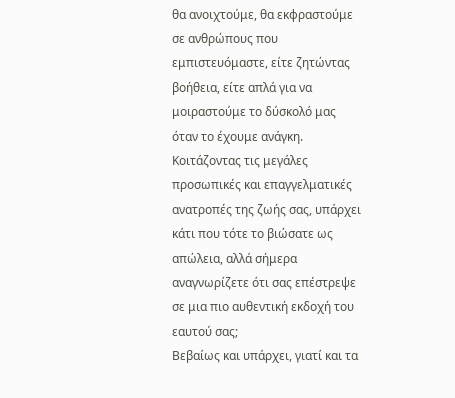θα ανοιχτούμε, θα εκφραστούμε σε ανθρώπους που εμπιστευόμαστε, είτε ζητώντας βοήθεια, είτε απλά για να μοιραστούμε το δύσκολό μας όταν το έχουμε ανάγκη.
Κοιτάζοντας τις μεγάλες προσωπικές και επαγγελματικές ανατροπές της ζωής σας, υπάρχει κάτι που τότε το βιώσατε ως απώλεια, αλλά σήμερα αναγνωρίζετε ότι σας επέστρεψε σε μια πιο αυθεντική εκδοχή του εαυτού σας;
Βεβαίως και υπάρχει, γιατί και τα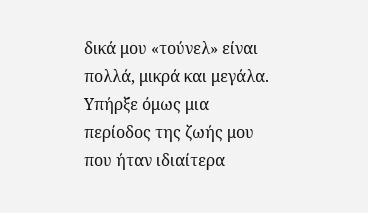δικά μου «τούνελ» είναι πολλά, μικρά και μεγάλα. Υπήρξε όμως μια περίοδος της ζωής μου που ήταν ιδιαίτερα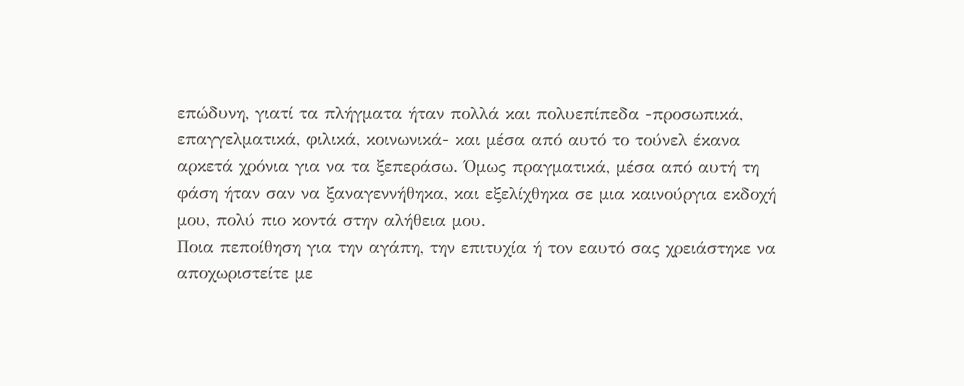επώδυνη, γιατί τα πλήγματα ήταν πολλά και πολυεπίπεδα -προσωπικά, επαγγελματικά, φιλικά, κοινωνικά- και μέσα από αυτό το τούνελ έκανα αρκετά χρόνια για να τα ξεπεράσω. Όμως πραγματικά, μέσα από αυτή τη φάση ήταν σαν να ξαναγεννήθηκα, και εξελίχθηκα σε μια καινούργια εκδοχή μου, πολύ πιο κοντά στην αλήθεια μου.
Ποια πεποίθηση για την αγάπη, την επιτυχία ή τον εαυτό σας χρειάστηκε να αποχωριστείτε με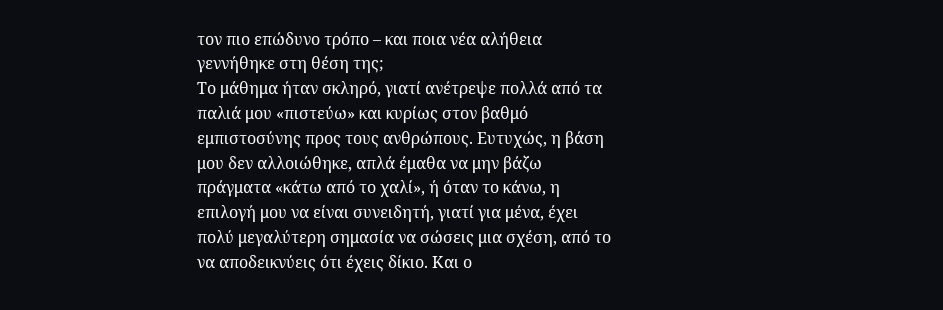τον πιο επώδυνο τρόπο – και ποια νέα αλήθεια γεννήθηκε στη θέση της;
Το μάθημα ήταν σκληρό, γιατί ανέτρεψε πολλά από τα παλιά μου «πιστεύω» και κυρίως στον βαθμό εμπιστοσύνης προς τους ανθρώπους. Ευτυχώς, η βάση μου δεν αλλοιώθηκε, απλά έμαθα να μην βάζω πράγματα «κάτω από το χαλί», ή όταν το κάνω, η επιλογή μου να είναι συνειδητή, γιατί για μένα, έχει πολύ μεγαλύτερη σημασία να σώσεις μια σχέση, από το να αποδεικνύεις ότι έχεις δίκιο. Και ο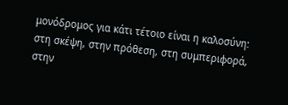μονόδρομος για κάτι τέτοιο είναι η καλοσύνη: στη σκέψη, στην πρόθεση, στη συμπεριφορά, στην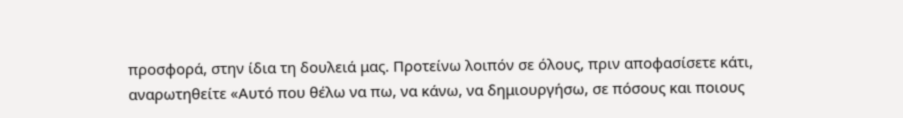προσφορά, στην ίδια τη δουλειά μας. Προτείνω λοιπόν σε όλους, πριν αποφασίσετε κάτι, αναρωτηθείτε «Αυτό που θέλω να πω, να κάνω, να δημιουργήσω, σε πόσους και ποιους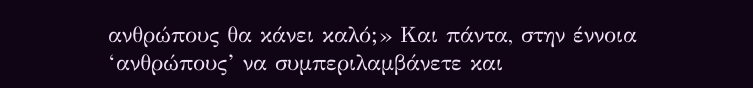ανθρώπους θα κάνει καλό;» Και πάντα, στην έννοια ‘ανθρώπους’ να συμπεριλαμβάνετε και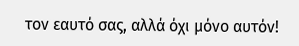τον εαυτό σας, αλλά όχι μόνο αυτόν!